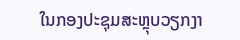ໃນກອງປະຊຸມສະຫຼຸບວຽກງາ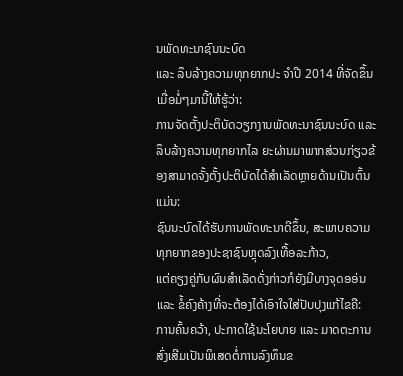ນພັດທະນາຊົນນະບົດ
ແລະ ລຶບລ້າງຄວາມທຸກຍາກປະ ຈຳປີ 2014 ທີ່ຈັດຂຶ້ນເມື່ອມໍ່ໆມານີ້ໃຫ້ຮູ້ວ່າ:
ການຈັດຕັ້ງປະຕິບັດວຽກງານພັດທະນາຊົນນະບົດ ແລະ ລຶບລ້າງຄວາມທຸກຍາກໄລ ຍະຜ່ານມາພາກສ່ວນກ່ຽວຂ້ອງສາມາດຈັ້ງຕັ້ງປະຕິບັດໄດ້ສຳເລັດຫຼາຍດ້ານເປັນຕົ້ນແມ່ນ:
ຊົນນະບົດໄດ້ຮັບການພັດທະນາດີຂຶ້ນ, ສະພາບຄວາມທຸກຍາກຂອງປະຊາຊົນຫຼຸດລົງເທື້ອລະກ້າວ,
ແຕ່ຄຽງຄູ່ກັບຜົນສຳເລັດດັ່ງກ່າວກໍຍັງມີບາງຈຸດອອ່ນແລະ ຂໍ້ຄົງຄ້າງທີ່ຈະຕ້ອງໄດ້ເອົາໃຈໃສ່ປັບປຸງແກ້ໄຂຄື:
ການຄົ້ນຄວ້າ, ປະກາດໃຊ້ນະໂຍບາຍ ແລະ ມາດຕະການສົ່ງເສີມເປັນພິເສດຕໍ່ການລົງທຶນຂ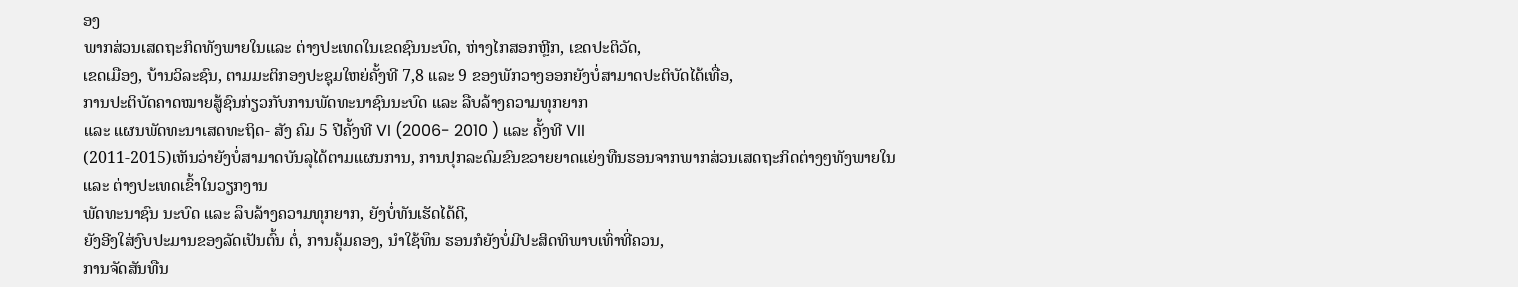ອງ
ພາກສ່ວນເສດຖະກິດທັງພາຍໃນແລະ ຕ່າງປະເທດໃນເຂດຊົນນະບົດ, ຫ່າງໄກສອກຫຼີກ, ເຂດປະຕິວັດ,
ເຂດເມືອງ, ບ້ານວິລະຊົນ, ຕາມມະຕິກອງປະຊຸມໃຫຍ່ຄັ້ງທີ 7,8 ແລະ 9 ຂອງພັກວາງອອກຍັງບໍ່ສາມາດປະຕິບັດໄດ້ເທື່ອ,
ການປະຕິບັດຄາດໝາຍສູ້ຊົນກ່ຽວກັບການພັດທະນາຊົນນະບົດ ແລະ ລືບລ້າງຄວາມທຸກຍາກ
ແລະ ແຜນພັດທະນາເສດທະຖິດ- ສັງ ຄົມ 5 ປີຄັ້ງທີ VI (2006- 2010 ) ແລະ ຄັ້ງທີ VII
(2011-2015)ເຫັນວ່າຍັງບໍ່ສາມາດບັນລຸໄດ້ຕາມແຜນການ, ການປຸກລະດົມຂົນຂວາຍຍາດແຍ່ງທືນຮອນຈາກພາກສ່ວນເສດຖະກິດຕ່າງໆທັງພາຍໃນ
ແລະ ຕ່າງປະເທດເຂົ້າໃນວຽກງານ
ພັດທະນາຊົນ ນະບົດ ແລະ ລຶບລ້າງຄວາມທຸກຍາກ, ຍັງບໍ່ທັນເຮັດໄດ້ດີ,
ຍັງອີງໃສ່ງົບປະມານຂອງລັດເປັນຕົ້ນ ຕໍ່, ການຄຸ້ມຄອງ, ນຳໃຊ້ທຶນ ຮອນກໍຍັງບໍ່ມີປະສິດທິພາບເທົ່າທີ່ຄວນ,
ການຈັດສັນທືນ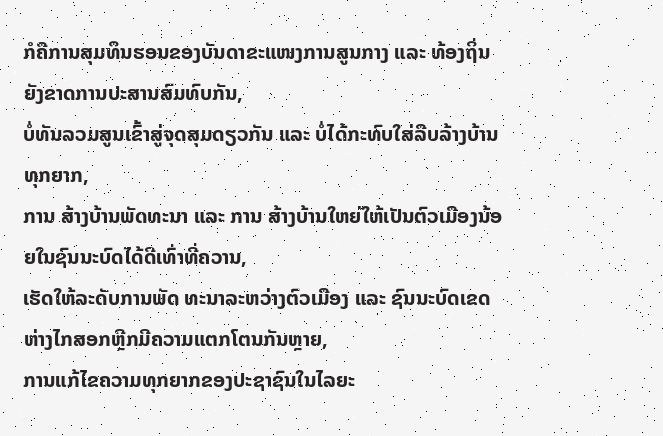ກໍຄືການສຸມທຶນຮອນຂອງບັນດາຂະແໜງການສູນກາງ ແລະ ທ້ອງຖິ່ນຍັງຂາດການປະສານສົມທົບກັນ,
ບໍ່ທັນລວມສູນເຂົ້າສູ່ຈຸດສຸມດຽວກັນ ແລະ ບໍ່ໄດ້ກະທົບໃສ່ລືບລ້າງບ້ານທຸກຍາກ,
ການ ສ້າງບ້ານພັດທະນາ ແລະ ການ ສ້າງບ້ານໃຫຍ່ໃຫ້ເປັນຕົວເມືອງນ້ອຍໃນຊົນນະບົດໄດ້ດີເທົ່າທີ່ຄວານ,
ເຮັດໃຫ້ລະດັບການພັດ ທະນາລະຫວ່າງຕົວເມືອງ ແລະ ຊົນນະບົດເຂດຫ່າງໄກສອກຫຼີກມີຄວາມແຕກໂຕນກັນຫຼາຍ,
ການແກ້ໄຂຄວາມທຸກຍາກຂອງປະຊາຊົນໃນໄລຍະ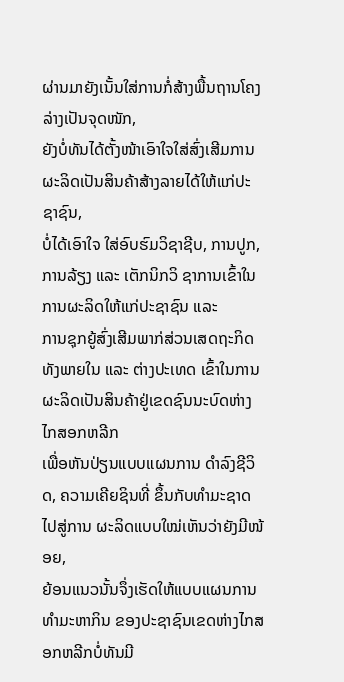ຜ່ານມາຍັງເນັ້ນໃສ່ການກໍ່ສ້າງພື້ນຖານໂຄງລ່າງເປັນຈຸດໜັກ,
ຍັງບໍ່ທັນໄດ້ຕັ້ງໜ້າເອົາໃຈໃສ່ສົ່ງເສີມການຜະລິດເປັນສິນຄ້າສ້າງລາຍໄດ້ໃຫ້ແກ່ປະຊາຊົນ,
ບໍ່ໄດ້ເອົາໃຈ ໃສ່ອົບຮົມວິຊາຊີບ, ການປູກ, ການລ້ຽງ ແລະ ເຕັກນິກວິ ຊາການເຂົ້າໃນການຜະລິດໃຫ້ແກ່ປະຊາຊົນ ແລະ
ການຊຸກຍູ້ສົ່ງເສີມພາກ່ສ່ວນເສດຖະກິດທັງພາຍໃນ ແລະ ຕ່າງປະເທດ ເຂົ້າໃນການຜະລິດເປັນສິນຄ້າຢູ່ເຂດຊົນນະບົດຫ່າງໄກສອກຫລີກ
ເພື່ອຫັນປ່ຽນແບບແຜນການ ດຳລົງຊີວິດ, ຄວາມເຄີຍຊິນທີ່ ຂຶ້ນກັບທຳມະຊາດໄປສູ່ການ ຜະລິດແບບໃໝ່ເຫັນວ່າຍັງມີໜ້ອຍ,
ຍ້ອນແນວນັ້ນຈຶ່ງເຮັດໃຫ້ແບບແຜນການທຳມະຫາກິນ ຂອງປະຊາຊົນເຂດຫ່າງໄກສອກຫລີກບໍ່ທັນມີ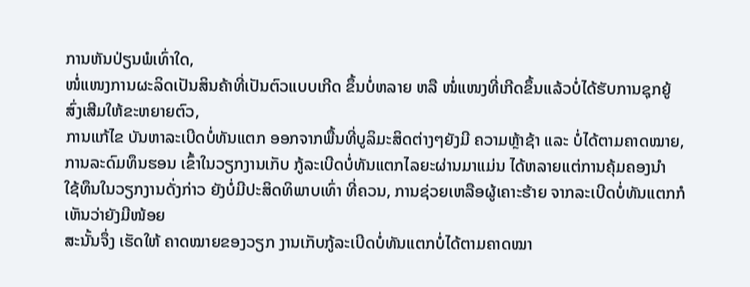ການຫັນປ່ຽນພໍເທົ່າໃດ,
ໜໍ່ແໜງການຜະລິດເປັນສິນຄ້າທີ່ເປັນຕົວແບບເກີດ ຂຶ້ນບໍ່ຫລາຍ ຫລື ໜໍ່ແໜງທີ່ເກີດຂຶ້ນແລ້ວບໍ່ໄດ້ຮັບການຊຸກຍູ້ສົ່ງເສີມໃຫ້ຂະຫຍາຍຕົວ,
ການແກ້ໄຂ ບັນຫາລະເບີດບໍ່ທັນແຕກ ອອກຈາກພື້ນທີ່ບູລິມະສິດຕ່າງໆຍັງມີ ຄວາມຫຼ້າຊ້າ ແລະ ບໍ່ໄດ້ຕາມຄາດໝາຍ,
ການລະດົມທຶນຮອນ ເຂົ້າໃນວຽກງານເກັບ ກູ້ລະເບີດບໍ່ທັນແຕກໄລຍະຜ່ານມາແມ່ນ ໄດ້ຫລາຍແຕ່ການຄຸ້ມຄອງນຳ
ໃຊ້ທຶນໃນວຽກງານດັ່ງກ່າວ ຍັງບໍ່ມີປະສິດທິພາບເທົ່າ ທີ່ຄວນ, ການຊ່ວຍເຫລືອຜູ້ເຄາະຮ້າຍ ຈາກລະເບີດບໍ່ທັນແຕກກໍເຫັນວ່າຍັງມີໜ້ອຍ
ສະນັ້ນຈຶ່ງ ເຮັດໃຫ້ ຄາດໝາຍຂອງວຽກ ງານເກັບກູ້ລະເບີດບໍ່ທັນແຕກບໍ່ໄດ້ຕາມຄາດໝາ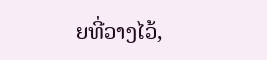ຍທີ່ວາງໄວ້,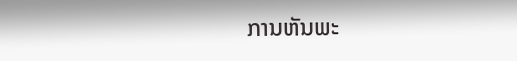ການຫັນພະ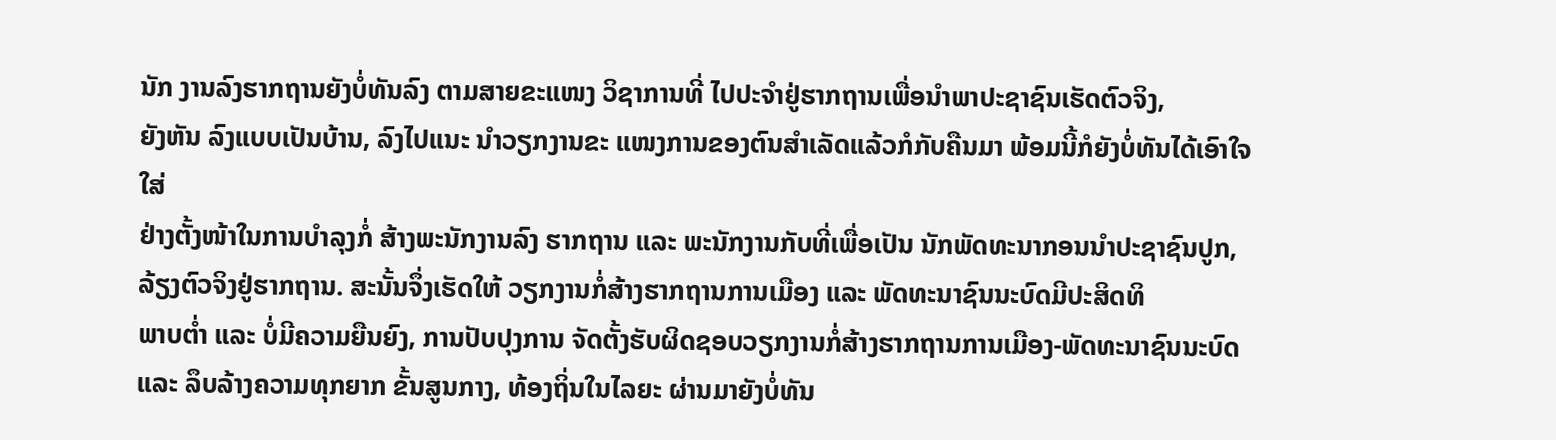ນັກ ງານລົງຮາກຖານຍັງບໍ່ທັນລົງ ຕາມສາຍຂະແໜງ ວິຊາການທີ່ ໄປປະຈຳຢູ່ຮາກຖານເພື່ອນຳພາປະຊາຊົນເຮັດຕົວຈິງ,
ຍັງຫັນ ລົງແບບເປັນບ້ານ, ລົງໄປແນະ ນຳວຽກງານຂະ ແໜງການຂອງຕົນສຳເລັດແລ້ວກໍກັບຄືນມາ ພ້ອມນີ້ກໍຍັງບໍ່ທັນໄດ້ເອົາໃຈໃສ່
ຢ່າງຕັ້ງໜ້າໃນການບຳລຸງກໍ່ ສ້າງພະນັກງານລົງ ຮາກຖານ ແລະ ພະນັກງານກັບທີ່ເພື່ອເປັນ ນັກພັດທະນາກອນນຳປະຊາຊົນປູກ,
ລ້ຽງຕົວຈິງຢູ່ຮາກຖານ. ສະນັ້ນຈຶ່ງເຮັດໃຫ້ ວຽກງານກໍ່ສ້າງຮາກຖານການເມືອງ ແລະ ພັດທະນາຊົນນະບົດມີປະສິດທິ
ພາບຕ່ຳ ແລະ ບໍ່ມີຄວາມຍືນຍົງ, ການປັບປຸງການ ຈັດຕັ້ງຮັບຜິດຊອບວຽກງານກໍ່ສ້າງຮາກຖານການເມືອງ-ພັດທະນາຊົນນະບົດ
ແລະ ລຶບລ້າງຄວາມທຸກຍາກ ຂັ້ນສູນກາງ, ທ້ອງຖິ່ນໃນໄລຍະ ຜ່ານມາຍັງບໍ່ທັນ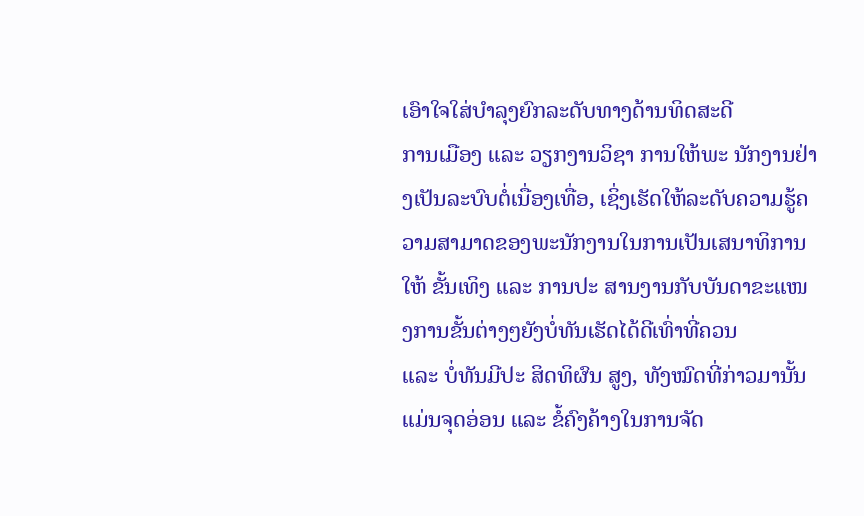ເອົາໃຈໃສ່ບຳລຸງຍົກລະດັບທາງດ້ານທິດສະດີ
ການເມືອງ ແລະ ວຽກງານວິຊາ ການໃຫ້ພະ ນັກງານຢ່າງເປັນລະບົບຕໍ່ເນື່ອງເທື່ອ, ເຊິ່ງເຮັດໃຫ້ລະດັບຄວາມຮູ້ຄວາມສາມາດຂອງພະນັກງານໃນການເປັນເສນາທິການ
ໃຫ້ ຂັ້ນເທິງ ແລະ ການປະ ສານງານກັບບັນດາຂະແໜງການຂັ້ນຕ່າງໆຍັງບໍ່ທັນເຮັດໄດ້ດີເທົ່າທີ່ຄວນ
ແລະ ບໍ່ທັນມີປະ ສິດທິຜົນ ສູງ, ທັງໝົດທີ່ກ່າວມານັ້ນແມ່ນຈຸດອ່ອນ ແລະ ຂໍ້ຄົງຄ້າງໃນການຈັດ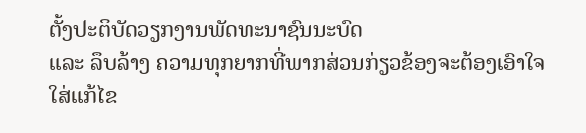ຕັ້ງປະຕິບັດວຽກງານພັດທະນາຊົນນະບົດ
ແລະ ລຶບລ້າງ ຄວາມທຸກຍາກທີ່ພາກສ່ວນກ່ຽວຂ້ອງຈະຕ້ອງເອົາໃຈໃສ່ແກ້ໄຂ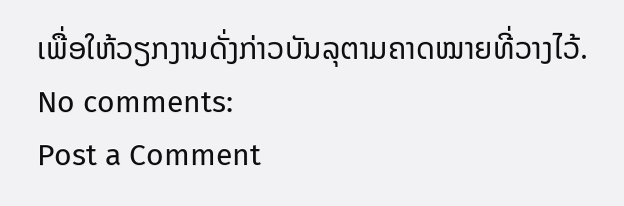ເພື່ອໃຫ້ວຽກງານດັ່ງກ່າວບັນລຸຕາມຄາດໝາຍທີ່ວາງໄວ້.
No comments:
Post a Comment